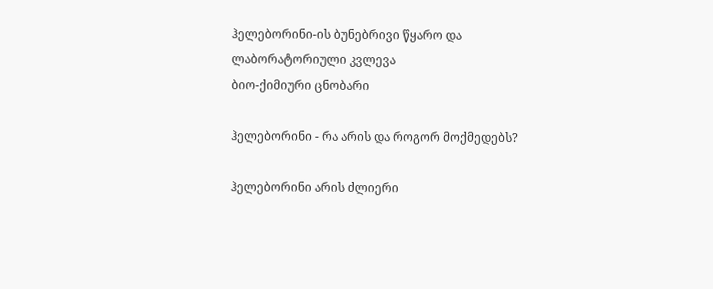ჰელებორინი-ის ბუნებრივი წყარო და ლაბორატორიული კვლევა
ბიო-ქიმიური ცნობარი

ჰელებორინი - რა არის და როგორ მოქმედებს?

ჰელებორინი არის ძლიერი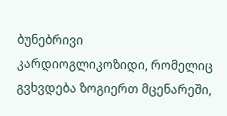ბუნებრივი კარდიოგლიკოზიდი, რომელიც გვხვდება ზოგიერთ მცენარეში,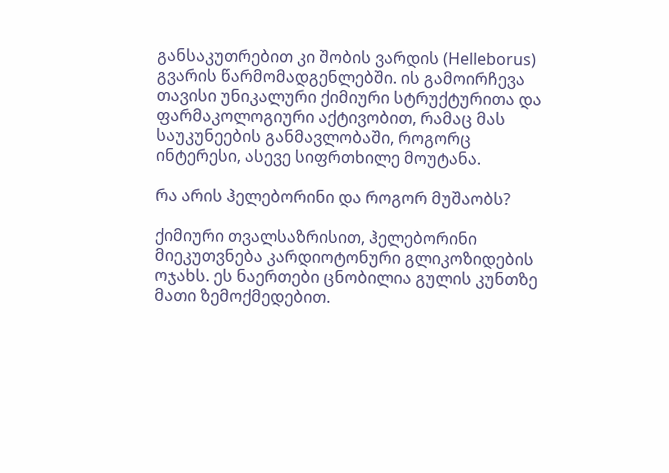განსაკუთრებით კი შობის ვარდის (Helleborus) გვარის წარმომადგენლებში. ის გამოირჩევა თავისი უნიკალური ქიმიური სტრუქტურითა და ფარმაკოლოგიური აქტივობით, რამაც მას საუკუნეების განმავლობაში, როგორც ინტერესი, ასევე სიფრთხილე მოუტანა.

რა არის ჰელებორინი და როგორ მუშაობს?

ქიმიური თვალსაზრისით, ჰელებორინი მიეკუთვნება კარდიოტონური გლიკოზიდების ოჯახს. ეს ნაერთები ცნობილია გულის კუნთზე მათი ზემოქმედებით.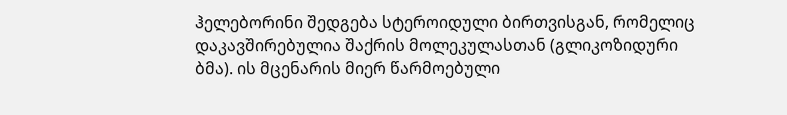ჰელებორინი შედგება სტეროიდული ბირთვისგან, რომელიც დაკავშირებულია შაქრის მოლეკულასთან (გლიკოზიდური ბმა). ის მცენარის მიერ წარმოებული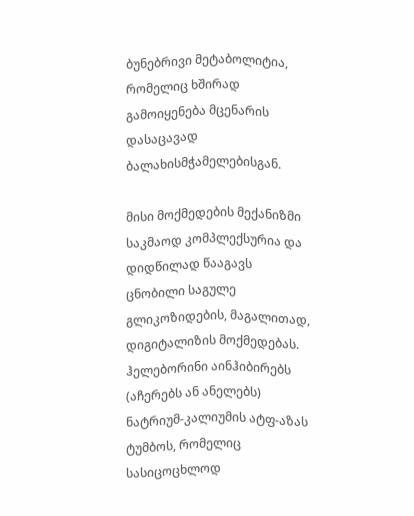ბუნებრივი მეტაბოლიტია, რომელიც ხშირად გამოიყენება მცენარის დასაცავად ბალახისმჭამელებისგან.

მისი მოქმედების მექანიზმი საკმაოდ კომპლექსურია და დიდწილად წააგავს ცნობილი საგულე გლიკოზიდების, მაგალითად, დიგიტალიზის მოქმედებას. ჰელებორინი აინჰიბირებს (აჩერებს ან ანელებს) ნატრიუმ-კალიუმის ატფ-აზას ტუმბოს, რომელიც სასიცოცხლოდ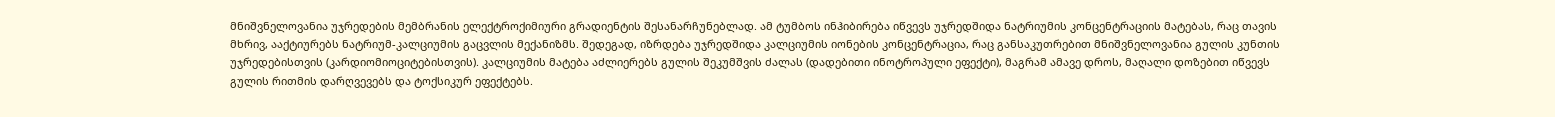მნიშვნელოვანია უჯრედების მემბრანის ელექტროქიმიური გრადიენტის შესანარჩუნებლად. ამ ტუმბოს ინჰიბირება იწვევს უჯრედშიდა ნატრიუმის კონცენტრაციის მატებას, რაც თავის მხრივ, ააქტიურებს ნატრიუმ-კალციუმის გაცვლის მექანიზმს. შედეგად, იზრდება უჯრედშიდა კალციუმის იონების კონცენტრაცია, რაც განსაკუთრებით მნიშვნელოვანია გულის კუნთის უჯრედებისთვის (კარდიომიოციტებისთვის). კალციუმის მატება აძლიერებს გულის შეკუმშვის ძალას (დადებითი ინოტროპული ეფექტი), მაგრამ ამავე დროს, მაღალი დოზებით იწვევს გულის რითმის დარღვევებს და ტოქსიკურ ეფექტებს.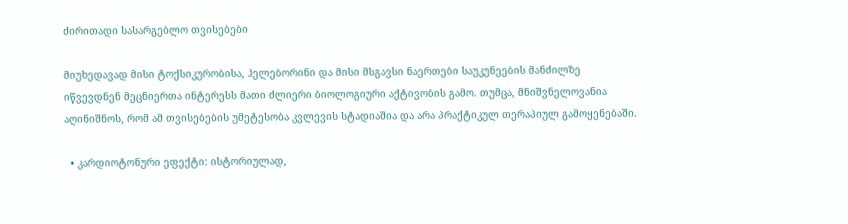ძირითადი სასარგებლო თვისებები

მიუხედავად მისი ტოქსიკურობისა, ჰელებორინი და მისი მსგავსი ნაერთები საუკუნეების მანძილზე იწვევდნენ მეცნიერთა ინტერესს მათი ძლიერი ბიოლოგიური აქტივობის გამო. თუმცა, მნიშვნელოვანია აღინიშნოს, რომ ამ თვისებების უმეტესობა კვლევის სტადიაშია და არა პრაქტიკულ თერაპიულ გამოყენებაში.

  • კარდიოტონური ეფექტი: ისტორიულად,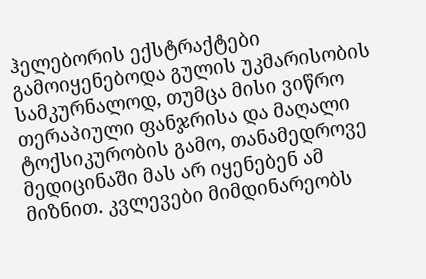ჰელებორის ექსტრაქტები გამოიყენებოდა გულის უკმარისობის სამკურნალოდ, თუმცა მისი ვიწრო თერაპიული ფანჯრისა და მაღალი ტოქსიკურობის გამო, თანამედროვე მედიცინაში მას არ იყენებენ ამ მიზნით. კვლევები მიმდინარეობს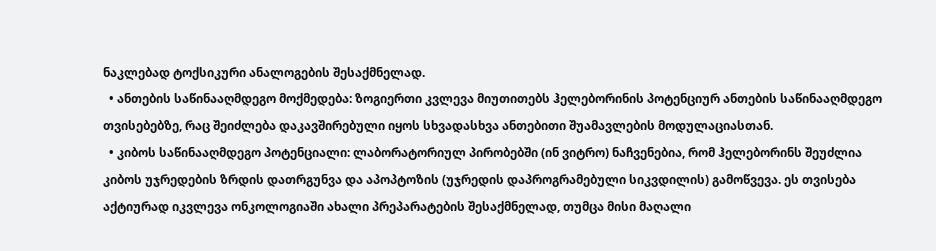ნაკლებად ტოქსიკური ანალოგების შესაქმნელად.
  • ანთების საწინააღმდეგო მოქმედება: ზოგიერთი კვლევა მიუთითებს ჰელებორინის პოტენციურ ანთების საწინააღმდეგო თვისებებზე, რაც შეიძლება დაკავშირებული იყოს სხვადასხვა ანთებითი შუამავლების მოდულაციასთან.
  • კიბოს საწინააღმდეგო პოტენციალი: ლაბორატორიულ პირობებში (ინ ვიტრო) ნაჩვენებია, რომ ჰელებორინს შეუძლია კიბოს უჯრედების ზრდის დათრგუნვა და აპოპტოზის (უჯრედის დაპროგრამებული სიკვდილის) გამოწვევა. ეს თვისება აქტიურად იკვლევა ონკოლოგიაში ახალი პრეპარატების შესაქმნელად, თუმცა მისი მაღალი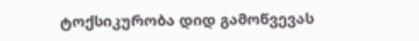ტოქსიკურობა დიდ გამოწვევას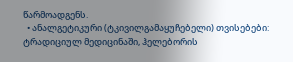წარმოადგენს.
  • ანალგეტიკური (ტკივილგამაყუჩებელი) თვისებები: ტრადიციულ მედიცინაში, ჰელებორის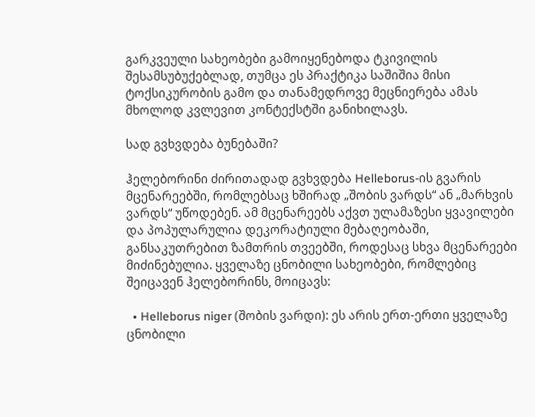გარკვეული სახეობები გამოიყენებოდა ტკივილის შესამსუბუქებლად, თუმცა ეს პრაქტიკა საშიშია მისი ტოქსიკურობის გამო და თანამედროვე მეცნიერება ამას მხოლოდ კვლევით კონტექსტში განიხილავს.

სად გვხვდება ბუნებაში?

ჰელებორინი ძირითადად გვხვდება Helleborus-ის გვარის მცენარეებში, რომლებსაც ხშირად „შობის ვარდს“ ან „მარხვის ვარდს“ უწოდებენ. ამ მცენარეებს აქვთ ულამაზესი ყვავილები და პოპულარულია დეკორატიული მებაღეობაში, განსაკუთრებით ზამთრის თვეებში, როდესაც სხვა მცენარეები მიძინებულია. ყველაზე ცნობილი სახეობები, რომლებიც შეიცავენ ჰელებორინს, მოიცავს:

  • Helleborus niger (შობის ვარდი): ეს არის ერთ-ერთი ყველაზე ცნობილი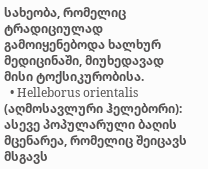სახეობა, რომელიც ტრადიციულად გამოიყენებოდა ხალხურ მედიცინაში, მიუხედავად მისი ტოქსიკურობისა.
  • Helleborus orientalis (აღმოსავლური ჰელებორი): ასევე პოპულარული ბაღის მცენარეა, რომელიც შეიცავს მსგავს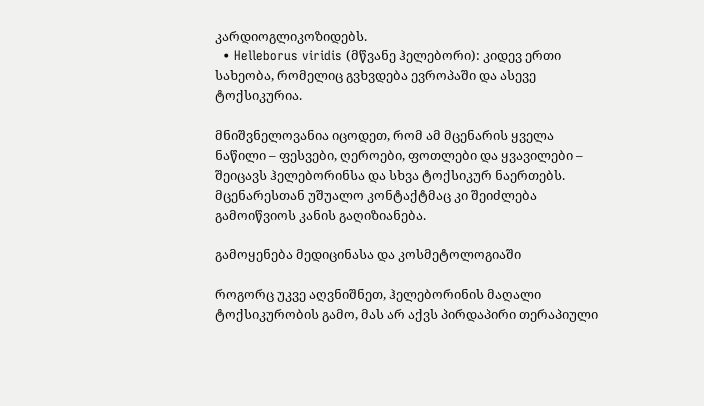კარდიოგლიკოზიდებს.
  • Helleborus viridis (მწვანე ჰელებორი): კიდევ ერთი სახეობა, რომელიც გვხვდება ევროპაში და ასევე ტოქსიკურია.

მნიშვნელოვანია იცოდეთ, რომ ამ მცენარის ყველა ნაწილი – ფესვები, ღეროები, ფოთლები და ყვავილები – შეიცავს ჰელებორინსა და სხვა ტოქსიკურ ნაერთებს. მცენარესთან უშუალო კონტაქტმაც კი შეიძლება გამოიწვიოს კანის გაღიზიანება.

გამოყენება მედიცინასა და კოსმეტოლოგიაში

როგორც უკვე აღვნიშნეთ, ჰელებორინის მაღალი ტოქსიკურობის გამო, მას არ აქვს პირდაპირი თერაპიული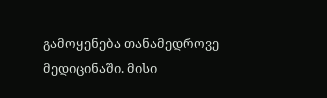გამოყენება თანამედროვე მედიცინაში. მისი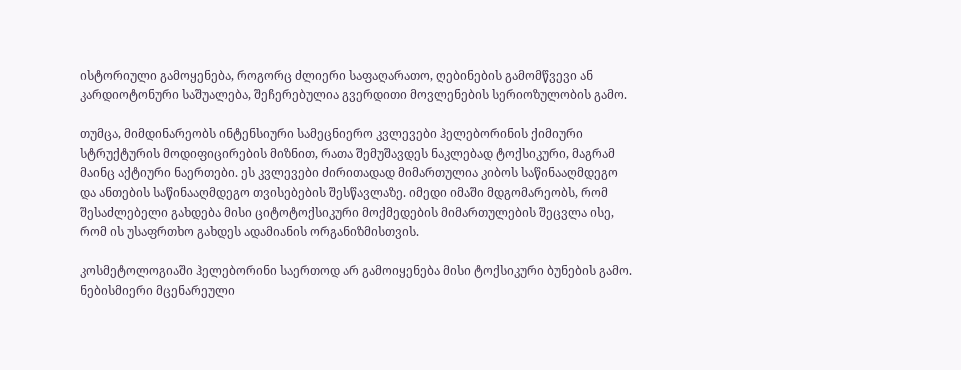ისტორიული გამოყენება, როგორც ძლიერი საფაღარათო, ღებინების გამომწვევი ან კარდიოტონური საშუალება, შეჩერებულია გვერდითი მოვლენების სერიოზულობის გამო.

თუმცა, მიმდინარეობს ინტენსიური სამეცნიერო კვლევები ჰელებორინის ქიმიური სტრუქტურის მოდიფიცირების მიზნით, რათა შემუშავდეს ნაკლებად ტოქსიკური, მაგრამ მაინც აქტიური ნაერთები. ეს კვლევები ძირითადად მიმართულია კიბოს საწინააღმდეგო და ანთების საწინააღმდეგო თვისებების შესწავლაზე. იმედი იმაში მდგომარეობს, რომ შესაძლებელი გახდება მისი ციტოტოქსიკური მოქმედების მიმართულების შეცვლა ისე, რომ ის უსაფრთხო გახდეს ადამიანის ორგანიზმისთვის.

კოსმეტოლოგიაში ჰელებორინი საერთოდ არ გამოიყენება მისი ტოქსიკური ბუნების გამო. ნებისმიერი მცენარეული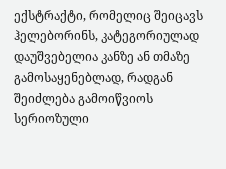ექსტრაქტი, რომელიც შეიცავს ჰელებორინს, კატეგორიულად დაუშვებელია კანზე ან თმაზე გამოსაყენებლად, რადგან შეიძლება გამოიწვიოს სერიოზული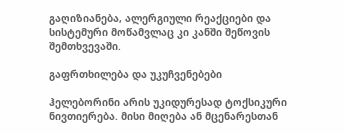გაღიზიანება, ალერგიული რეაქციები და სისტემური მოწამვლაც კი კანში შეწოვის შემთხვევაში.

გაფრთხილება და უკუჩვენებები

ჰელებორინი არის უკიდურესად ტოქსიკური ნივთიერება. მისი მიღება ან მცენარესთან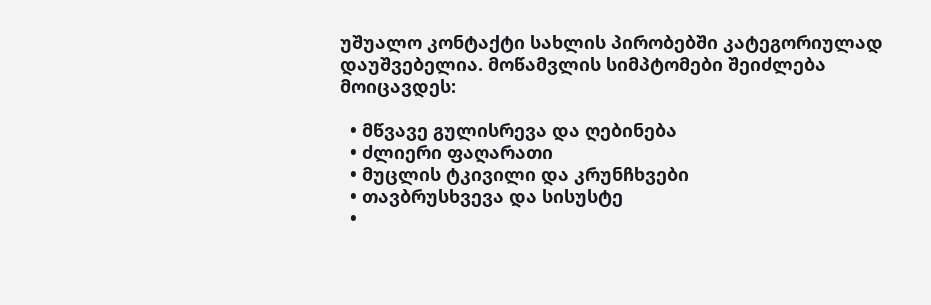უშუალო კონტაქტი სახლის პირობებში კატეგორიულად დაუშვებელია. მოწამვლის სიმპტომები შეიძლება მოიცავდეს:

  • მწვავე გულისრევა და ღებინება
  • ძლიერი ფაღარათი
  • მუცლის ტკივილი და კრუნჩხვები
  • თავბრუსხვევა და სისუსტე
  •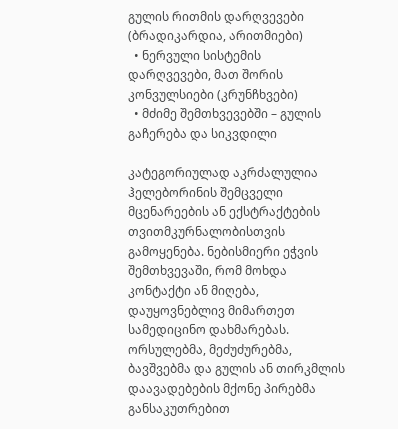გულის რითმის დარღვევები (ბრადიკარდია, არითმიები)
  • ნერვული სისტემის დარღვევები, მათ შორის კონვულსიები (კრუნჩხვები)
  • მძიმე შემთხვევებში – გულის გაჩერება და სიკვდილი

კატეგორიულად აკრძალულია ჰელებორინის შემცველი მცენარეების ან ექსტრაქტების თვითმკურნალობისთვის გამოყენება. ნებისმიერი ეჭვის შემთხვევაში, რომ მოხდა კონტაქტი ან მიღება, დაუყოვნებლივ მიმართეთ სამედიცინო დახმარებას. ორსულებმა, მეძუძურებმა, ბავშვებმა და გულის ან თირკმლის დაავადებების მქონე პირებმა განსაკუთრებით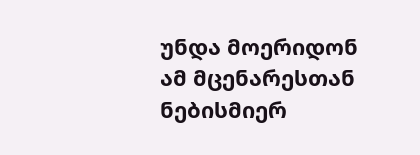უნდა მოერიდონ ამ მცენარესთან ნებისმიერ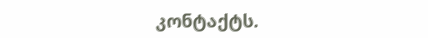კონტაქტს.